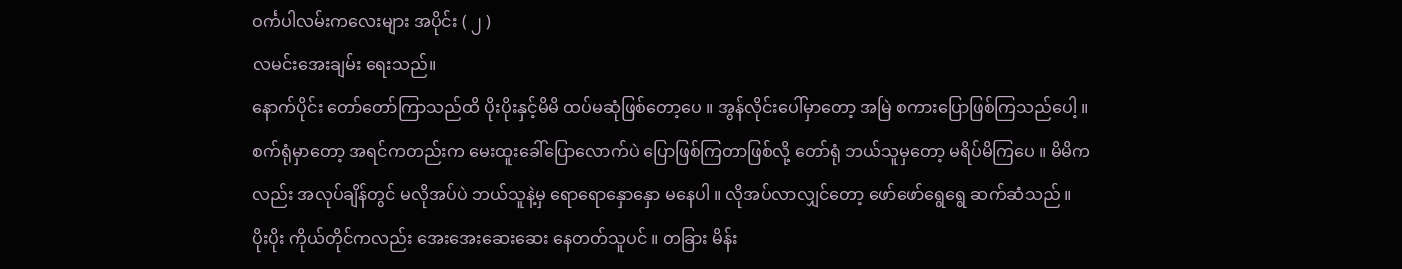ဝင်္ကပါလမ်းကလေးများ အပိုင်း ( ၂ )
လမင်းအေးချမ်း ရေးသည်။
နောက်ပိုင်း တော်တော်ကြာသည်ထိ ပိုးပိုးနှင့်မိမိ ထပ်မဆုံဖြစ်တော့ပေ ။ အွန်လိုင်းပေါ်မှာတော့ အမြဲ စကားပြောဖြစ်ကြသည်ပေါ့ ။ စက်ရုံမှာတော့ အရင်ကတည်းက မေးထူးခေါ်ပြောလောက်ပဲ ပြောဖြစ်ကြတာဖြစ်လို့ တော်ရုံ ဘယ်သူမှတော့ မရိပ်မိကြပေ ။ မိမိကလည်း အလုပ်ချိန်တွင် မလိုအပ်ပဲ ဘယ်သူနဲ့မှ ရောရောနှောနှော မနေပါ ။ လိုအပ်လာလျှင်တော့ ဖော်ဖော်ရွေရွေ ဆက်ဆံသည် ။
ပိုးပိုး ကိုယ်တိုင်ကလည်း အေးအေးဆေးဆေး နေတတ်သူပင် ။ တခြား မိန်း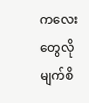ကလေးတွေလို မျက်စိ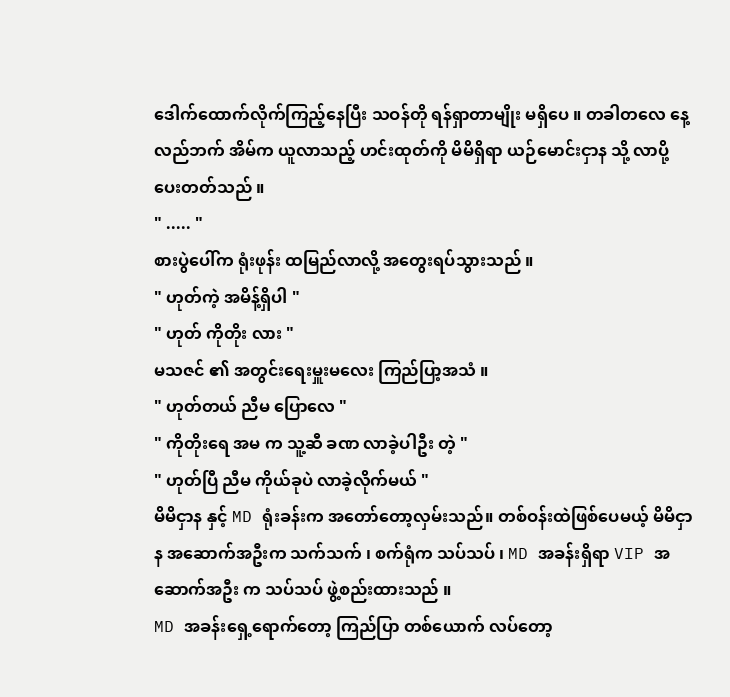ဒေါက်ထောက်လိုက်ကြည့်နေပြီး သဝန်တို ရန်ရှာတာမျိုး မရှိပေ ။ တခါတလေ နေ့လည်ဘက် အိမ်က ယူလာသည့် ဟင်းထုတ်ကို မိမိရှိရာ ယဉ်မောင်းငှာန သို့ လာပို့ပေးတတ်သည် ။
" ..... "
စားပွဲပေါ်က ရုံးဖုန်း ထမြည်လာလို့ အတွေးရပ်သွားသည် ။
" ဟုတ်ကဲ့ အမိန့်ရှိပါ "
" ဟုတ် ကိုတိုး လား "
မသဇင် ၏ အတွင်းရေးမှူးမလေး ကြည်ပြာ့အသံ ။
" ဟုတ်တယ် ညီမ ပြောလေ "
" ကိုတိုးရေ အမ က သူ့ဆီ ခဏ လာခဲ့ပါဦး တဲ့ "
" ဟုတ်ပြီ ညီမ ကိုယ်ခုပဲ လာခဲ့လိုက်မယ် "
မိမိငှာန နှင့် MD ရုံးခန်းက အတော်တော့လှမ်းသည်။ တစ်ဝန်းထဲဖြစ်ပေမယ့် မိမိငှာန အဆောက်အဦးက သက်သက် ၊ စက်ရုံက သပ်သပ် ၊ MD အခန်းရှိရာ VIP အဆောက်အဦး က သပ်သပ် ဖွဲ့စည်းထားသည် ။
MD အခန်းရှေ့ရောက်တော့ ကြည်ပြာ တစ်ယောက် လပ်တော့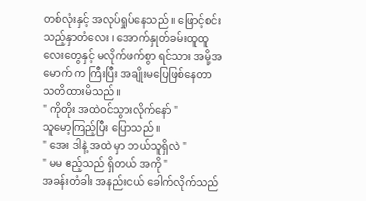တစ်လုံးနှင့် အလုပ်ရှုပ်နေသည် ။ ဖြောင့်စင်းသည့်နှာတံလေး ၊ အောက်နှုတ်ခမ်းထူထူလေးတွေနှင့် မလိုက်ဖက်စွာ ရင်သား အမို့အမောက် က ကြီးပြီး အချိုးမပြေဖြစ်နေတာ သတိထားမိသည် ။
" ကိုတိုး အထဲဝင်သွားလိုက်နော် "
သူမော့ကြည့်ပြီး ပြောသည် ။
" အေး ဒါနဲ့ အထဲ မှာ ဘယ်သူရှိလဲ "
" မမ ဧည့်သည် ရှိတယ် အကို "
အခန်းတံခါး အနည်းငယ် ခေါက်လိုက်သည်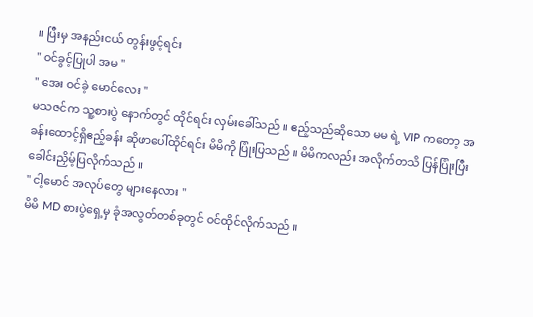။ ပြီးမှ အနည်းငယ် တွန်းဖွင့်ရင်း
" ဝင်ခွင့်ပြုပါ အမ "
" အေး ဝင်ခဲ့ မောင်လေး "
မသဇင်က သူ့စားပွဲ နောက်တွင် ထိုင်ရင်း လှမ်းခေါ်သည် ။ ဧည့်သည်ဆိုသော မမ ရဲ့ VIP ကတော့ အခန်းထောင့်ရှိဧည့်ခန်း ဆိုဖာပေါ်ထိုင်ရင်း မိမိကို ပြုံးပြသည် ။ မိမိကလည်း အလိုက်တသိ ပြန်ပြုံးပြီး ခေါင်းညှိမ့်ပြလိုက်သည် ။
" ငါ့မောင် အလုပ်တွေ များနေလား "
မိမိ MD စားပွဲရှေ့မှ ခုံအလွတ်တစ်ခုတွင် ဝင်ထိုင်လိုက်သည် ။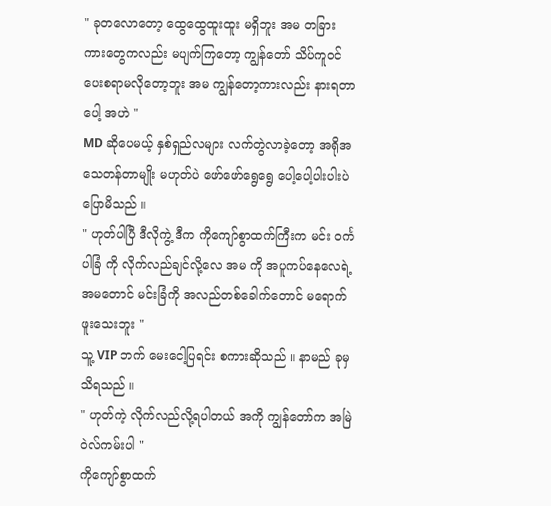" ခုတလောတော့ ထွေထွေထူးထူး မရှိဘူး အမ တခြား ကားတွေကလည်း မပျက်ကြတော့ ကျွန်တော် သိပ်ကူဝင်ပေးစရာမလိုတော့ဘူး အမ ကျွန်တော့ကားလည်း နားရတာပေါ့ အဟဲ "
MD ဆိုပေမယ့် နှစ်ရှည်လများ လက်တွဲလာခဲ့တော့ အရိုအသေတန်တာမျိုး မဟုတ်ပဲ ဖော်ဖော်ရွေရွေ ပေါ့ပေါ့ပါးပါးပဲ ပြောမိသည် ။
" ဟုတ်ပါပြီ ဒီလိုကွဲ့ ဒီက ကိုကျော်စွာထက်ကြီးက မင်း ဝင်္ကပါခြံ ကို လိုက်လည်ချင်လို့လေ အမ ကို အပူကပ်နေလေရဲ့ အမတောင် မင်းခြံကို အလည်တစ်ခေါက်တောင် မရောက်ဖူးသေးဘူး "
သူ့ VIP ဘက် မေးငေါ့ပြရင်း စကားဆိုသည် ။ နာမည် ခုမှ သိရသည် ။
" ဟုတ်ကဲ့ လိုက်လည်လို့ရပါတယ် အကို ကျွန်တော်က အမြဲ ဝဲလ်ကမ်းပါ "
ကိုကျော်စွာထက်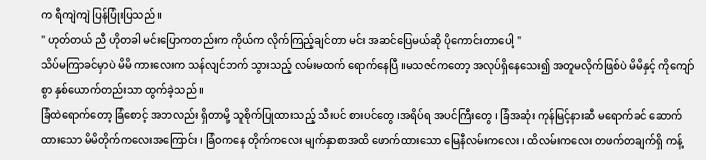က ရီကျဲကျဲ ပြန်ပြုံးပြသည် ။
" ဟုတ်တယ် ညီ ဟိုတခါ မင်းပြောကတည်းက ကိုယ်က လိုက်ကြည့်ချင်တာ မင်း အဆင်ပြေမယ်ဆို ပိုကောင်းတာပေါ့ "
သိပ်မကြာခင်မှာပဲ မိမိ ကားလေးက သန်လျင်ဘက် သွားသည့် လမ်းမထက် ရောက်နေပြီ ။မသဇင်ကတော့ အလုပ်ရှိနေသေး၍ အတူမလိုက်ဖြစ်ပဲ မိမိနှင့် ကိုကျော်စွာ နှစ်ယောက်တည်းသာ ထွက်ခဲ့သည် ။
ခြံထဲရောက်တော့ ခြံစောင့် အဘလည်း ရှိတာမို့ သူစိုက်ပြုထားသည့် သီးပင် စားပင်တွေ ၊အရိပ်ရ အပင်ကြီးတွေ ၊ ခြံအဆုံး ကုန်မြင့်နားဆီ မရောက်ခင် ဆောက်ထားသော မိမိတိုက်ကလေးအကြောင်း ၊ ခြံဝကနေ တိုက်ကလေး မျက်နှာစာအထိ ဖောက်ထားသော မြေနီလမ်းကလေး ၊ ထိလမ်းကလေး တဖက်တချက်ရှိ ကန့်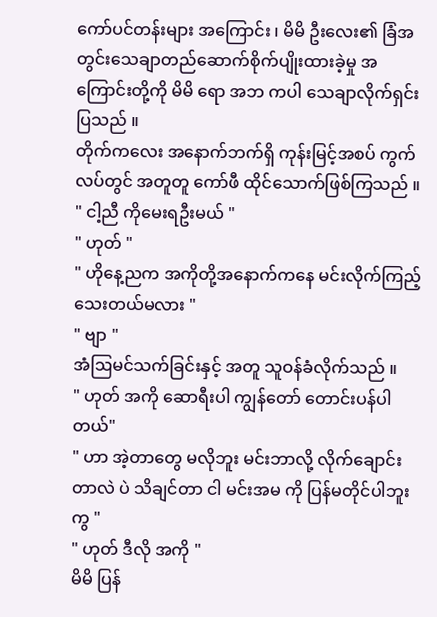ကော်ပင်တန်းများ အကြောင်း ၊ မိမိ ဦးလေး၏ ခြံအတွင်းသေချာတည်ဆောက်စိုက်ပျိုးထားခဲ့မှု အကြောင်းတို့ကို မိမိ ရော အဘ ကပါ သေချာလိုက်ရှင်းပြသည် ။
တိုက်ကလေး အနောက်ဘက်ရှိ ကုန်းမြင့်အစပ် ကွက်လပ်တွင် အတူတူ ကော်ဖီ ထိုင်သောက်ဖြစ်ကြသည် ။
" ငါ့ညီ ကိုမေးရဦးမယ် "
" ဟုတ် "
" ဟိုနေ့ညက အကိုတို့အနောက်ကနေ မင်းလိုက်ကြည့်သေးတယ်မလား "
" ဗျာ "
အံဩမင်သက်ခြင်းနှင့် အတူ သူဝန်ခံလိုက်သည် ။
" ဟုတ် အကို ဆောရီးပါ ကျွန်တော် တောင်းပန်ပါတယ်"
" ဟာ အဲ့တာတွေ မလိုဘူး မင်းဘာလို့ လိုက်ချောင်းတာလဲ ပဲ သိချင်တာ ငါ မင်းအမ ကို ပြန်မတိုင်ပါဘူးကွ "
" ဟုတ် ဒီလို အကို "
မိမိ ပြန်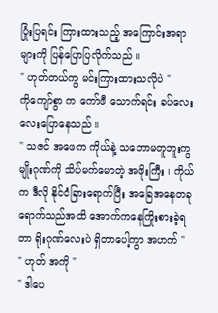ပြုံးပြရင်း ကြားထားသည့် အကြောင်းအရာများကို ပြန်ပြောပြလိုက်သည် ။
" ဟုတ်တယ်ကွ မင်းကြားထားသလိုပဲ "
ကိုကျော်စွာ က ကော်ဖီ သောက်ရင်း ခပ်လေးလေးပြောနေသည် ။
" သဇင် အဖေက ကိုယ်နဲ့ သဘောမတူဘူးကွ မျိုးဂုဏ်ကို သိပ်မက်မောတဲ့ အဖိုးကြီး ၊ ကိုယ်က ဒီလို နိုင်ငံခြားရောက်ပြီး အခြေအနေတခုရောက်သည်အထိ အောက်ကနေကြိုးစားခဲ့ရတာ ရိုးဂုဏ်လေးပဲ ရှိတာပေါ့ကွာ အဟက် "
" ဟုတ် အကို "
" ဒါပေ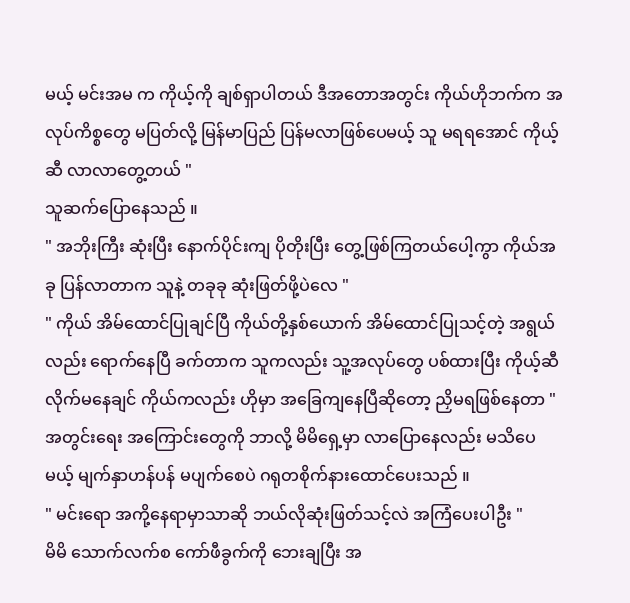မယ့် မင်းအမ က ကိုယ့်ကို ချစ်ရှာပါတယ် ဒီအတောအတွင်း ကိုယ်ဟိုဘက်က အလုပ်ကိစ္စတွေ မပြတ်လို့ မြန်မာပြည် ပြန်မလာဖြစ်ပေမယ့် သူ မရရအောင် ကိုယ့်ဆီ လာလာတွေ့တယ် "
သူဆက်ပြောနေသည် ။
" အဘိုးကြီး ဆုံးပြီး နောက်ပိုင်းကျ ပိုတိုးပြီး တွေ့ဖြစ်ကြတယ်ပေါ့ကွာ ကိုယ်အခု ပြန်လာတာက သူနဲ့ တခုခု ဆုံးဖြတ်ဖို့ပဲလေ "
" ကိုယ် အိမ်ထောင်ပြုချင်ပြီ ကိုယ်တို့နှစ်ယောက် အိမ်ထောင်ပြုသင့်တဲ့ အရွယ်လည်း ရောက်နေပြီ ခက်တာက သူကလည်း သူ့အလုပ်တွေ ပစ်ထားပြီး ကိုယ့်ဆီလိုက်မနေချင် ကိုယ်ကလည်း ဟိုမှာ အခြေကျနေပြီဆိုတော့ ညှိမရဖြစ်နေတာ "
အတွင်းရေး အကြောင်းတွေကို ဘာလို့ မိမိရှေ့မှာ လာပြောနေလည်း မသိပေမယ့် မျက်နှာဟန်ပန် မပျက်စေပဲ ဂရုတစိုက်နားထောင်ပေးသည် ။
" မင်းရော အကို့နေရာမှာသာဆို ဘယ်လိုဆုံးဖြတ်သင့်လဲ အကြံပေးပါဦး "
မိမိ သောက်လက်စ ကော်ဖီခွက်ကို ဘေးချပြီး အ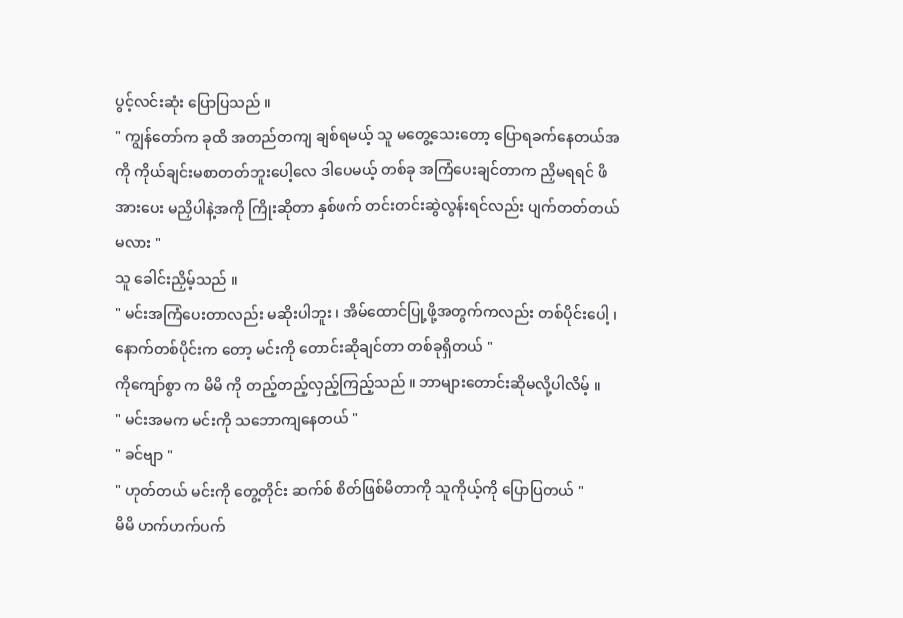ပွင့်လင်းဆုံး ပြောပြသည် ။
" ကျွန်တော်က ခုထိ အတည်တကျ ချစ်ရမယ့် သူ မတွေ့သေးတော့ ပြောရခက်နေတယ်အကို ကိုယ်ချင်းမစာတတ်ဘူးပေါ့လေ ဒါပေမယ့် တစ်ခု အကြံပေးချင်တာက ညှိမရရင် ဖိအားပေး မညှိပါနဲ့အကို ကြိုးဆိုတာ နှစ်ဖက် တင်းတင်းဆွဲလွန်းရင်လည်း ပျက်တတ်တယ်မလား "
သူ ခေါင်းညှိမ့်သည် ။
" မင်းအကြံပေးတာလည်း မဆိုးပါဘူး ၊ အိမ်ထောင်ပြု့ဖို့အတွက်ကလည်း တစ်ပိုင်းပေါ့ ၊ နောက်တစ်ပိုင်းက တော့ မင်းကို တောင်းဆိုချင်တာ တစ်ခုရှိတယ် "
ကိုကျော်စွာ က မိမိ ကို တည့်တည့်လှည့်ကြည့်သည် ။ ဘာများတောင်းဆိုမလို့ပါလိမ့် ။
" မင်းအမက မင်းကို သဘောကျနေတယ် "
" ခင်ဗျာ "
" ဟုတ်တယ် မင်းကို တွေ့တိုင်း ဆက်စ် စိတ်ဖြစ်မိတာကို သူကိုယ့်ကို ပြောပြတယ် "
မိမိ ဟက်ဟက်ပက်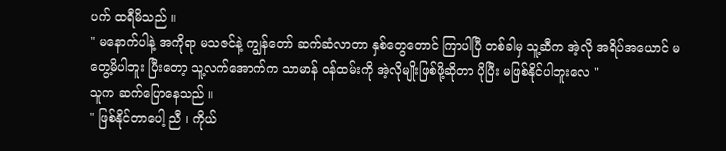ပက် ထရီမိသည် ။
" မနောက်ပါနဲ့ အကိုရာ မသဇင်နဲ့ ကျွန်တော် ဆက်ဆံလာတာ နှစ်တွေတောင် ကြာပါပြီ တစ်ခါမှ သူ့ဆီက အဲ့လို အရိပ်အယောင် မတွေ့မိပါဘူး ပြီးတော့ သူ့လက်အောက်က သာမာန် ဝန်ထမ်းကို အဲ့လိုမျိုးဖြစ်ဖို့ဆိုတာ ပိုပြီး မဖြစ်နိုင်ပါဘူးလေ "
သူက ဆက်ပြောနေသည် ။
" ဖြစ်နိုင်တာပေါ့ ညီ ၊ ကိုယ်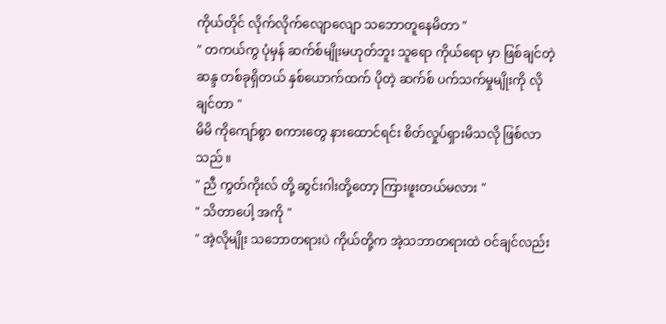ကိုယ်တိုင် လိုက်လိုက်လျောလျော သဘောတူနေမိတာ "
" တကယ်ကွ ပုံမှန် ဆက်စ်မျိုးမဟုတ်ဘူး သူရော ကိုယ်ရော မှာ ဖြစ်ချင်တဲ့ ဆန္ဒ တစ်ခုရှိတယ် နှစ်ယောက်ထက် ပိုတဲ့ ဆက်စ် ပက်သက်မှုမျိုးကို လိုချင်တာ "
မိမိ ကိုကျော်စွာ စကားတွေ နားထောင်ရင်း စိတ်လှုပ်ရှားမိသလို ဖြစ်လာသည် ။
" ညီ ကွတ်ကိုးလ် တို့ ဆွင်းဂါးတို့တော့ ကြားဖူးတယ်မလား "
" သိတာပေါ့ အကို "
" အဲ့လိုမျိုး သဘောတရားပဲ ကိုယ်တို့က အဲ့သဘာတရားထဲ ဝင်ချင်လည်း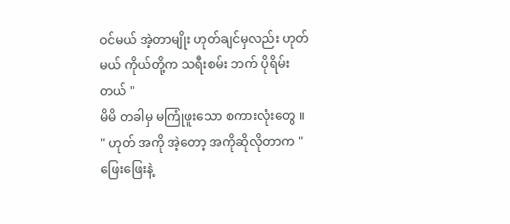ဝင်မယ် အဲ့တာမျိုး ဟုတ်ချင်မှလည်း ဟုတ်မယ် ကိုယ်တို့က သရီးစမ်း ဘက် ပိုရိမ်းတယ် "
မိမိ တခါမှ မကြုံဖူးသော စကားလုံးတွေ ။
" ဟုတ် အကို အဲ့တော့ အကိုဆိုလိုတာက "
ဖြေးဖြေးနဲ့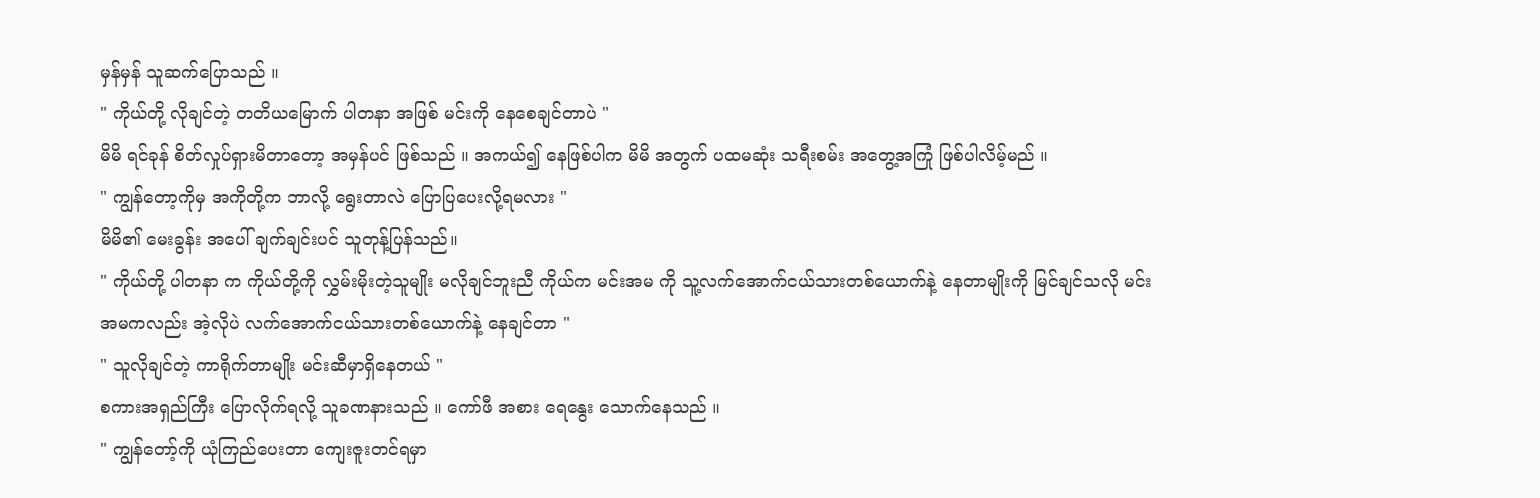မှန်မှန် သူဆက်ပြောသည် ။
" ကိုယ်တို့ လိုချင်တဲ့ တတိယမြောက် ပါတနာ အဖြစ် မင်းကို နေစေချင်တာပဲ "
မိမိ ရင်ခုန် စိတ်လှုပ်ရှားမိတာတော့ အမှန်ပင် ဖြစ်သည် ။ အကယ်၍ နေဖြစ်ပါက မိမိ အတွက် ပထမဆုံး သရီးစမ်း အတွေ့အကြုံ ဖြစ်ပါလိမ့်မည် ။
" ကျွန်တော့ကိုမှ အကိုတို့က ဘာလို့ ရွေးတာလဲ ပြောပြပေးလို့ရမလား "
မိမိ၏ မေးခွန်း အပေါ် ချက်ချင်းပင် သူတုန့်ပြန်သည်။
" ကိုယ်တို့ ပါတနာ က ကိုယ်တို့ကို လွှမ်းမိုးတဲ့သူမျိုး မလိုချင်ဘူးညီ ကိုယ်က မင်းအမ ကို သူ့လက်အောက်ငယ်သားတစ်ယောက်နဲ့ နေတာမျိုးကို မြင်ချင်သလို မင်းအမကလည်း အဲ့လိုပဲ လက်အောက်ငယ်သားတစ်ယောက်နဲ့ နေချင်တာ "
" သူလိုချင်တဲ့ ကာရိုက်တာမျိုး မင်းဆီမှာရှိနေတယ် "
စကားအရှည်ကြီး ပြောလိုက်ရလို့ သူခဏနားသည် ။ ကော်ဖီ အစား ရေနွေး သောက်နေသည် ။
" ကျွန်တော့်ကို ယုံကြည်ပေးတာ ကျေးဇူးတင်ရမှာ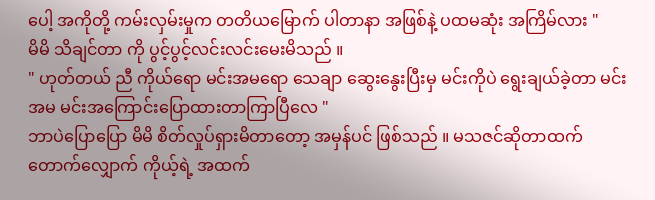ပေါ့ အကိုတို့ ကမ်းလှမ်းမှုက တတိယမြောက် ပါတာနာ အဖြစ်နဲ့ ပထမဆုံး အကြိမ်လား "
မိမိ သိချင်တာ ကို ပွင့်ပွင့်လင်းလင်းမေးမိသည် ။
" ဟုတ်တယ် ညီ ကိုယ်ရော မင်းအမရော သေချာ ဆွေးနွေးပြီးမှ မင်းကိုပဲ ရွေးချယ်ခဲ့တာ မင်းအမ မင်းအကြောင်းပြောထားတာကြာပြီလေ "
ဘာပဲပြောပြော မိမိ စိတ်လှုပ်ရှားမိတာတော့ အမှန်ပင် ဖြစ်သည် ။ မသဇင်ဆိုတာထက် တောက်လျှောက် ကိုယ့်ရဲ့ အထက်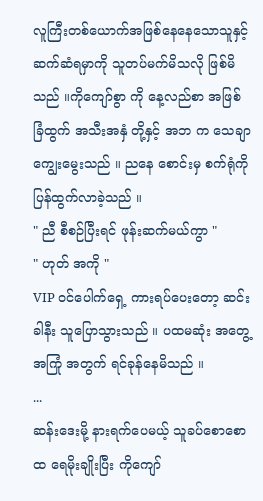လူကြီးတစ်ယောက်အဖြစ်နေနေသောသူနှင့် ဆက်ဆံရမှာကို သူတပ်မက်မိသလို ဖြစ်မိသည် ။ကိုကျော်စွာ ကို နေ့လည်စာ အဖြစ် ခြံထွက် အသီးအနှံ တို့နှင့် အဘ က သေချာ ကျွေးမွေးသည် ။ ညနေ စောင်းမှ စက်ရုံကို ပြန်ထွက်လာခဲ့သည် ။
" ညီ စီစဉ်ပြီးရင် ဖုန်းဆက်မယ်ကွာ "
" ဟုတ် အကို "
VIP ဝင်ပေါက်ရှေ့ ကားရပ်ပေးတော့ ဆင်းခါနီး သူပြောသွားသည် ။ ပထမဆုံး အတွေ့အကြုံ အတွက် ရင်ခုန်နေမိသည် ။
...
ဆန်းဒေးမို့ နားရက်ပေမယ့် သူခပ်စောစောထ ရေမိုးချိုးပြီး ကိုကျော်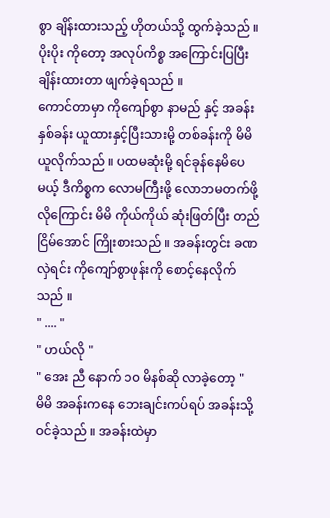စွာ ချိန်းထားသည့် ဟိုတယ်သို့ ထွက်ခဲ့သည် ။ ပိုးပိုး ကိုတော့ အလုပ်ကိစ္စ အကြောင်းပြပြီး ချိန်းထားတာ ဖျက်ခဲ့ရသည် ။
ကောင်တာမှာ ကိုကျော်စွာ နာမည် နှင့် အခန်းနှစ်ခန်း ယူထားနှင့်ပြီးသားမို့ တစ်ခန်းကို မိမိ ယူလိုက်သည် ။ ပထမဆုံးမို့ ရင်ခုန်နေမိပေမယ့် ဒီကိစ္စက လောမကြီးဖို့ လောဘမတက်ဖို့ လိုကြောင်း မိမိ ကိုယ်ကိုယ် ဆုံးဖြတ်ပြီး တည်ငြိမ်အောင် ကြိုးစားသည် ။ အခန်းတွင်း ခဏလှဲရင်း ကိုကျော်စွာဖုန်းကို စောင့်နေလိုက်သည် ။
" .... "
" ဟယ်လို "
" အေး ညီ နောက် ၁၀ မိနစ်ဆို လာခဲ့တော့ "
မိမိ အခန်းကနေ ဘေးချင်းကပ်ရပ် အခန်းသို့ဝင်ခဲ့သည် ။ အခန်းထဲမှာ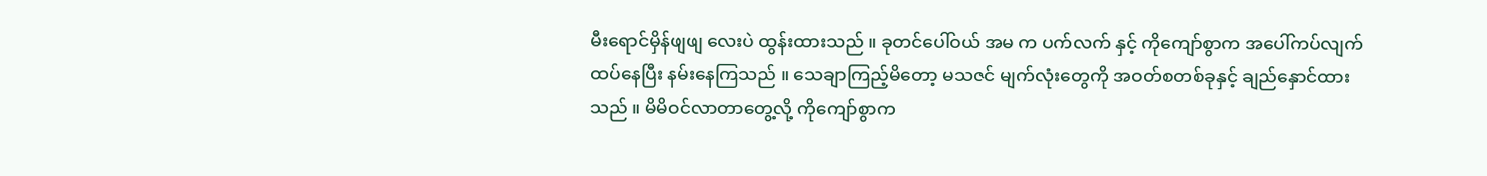မီးရောင်မှိန်ဖျဖျ လေးပဲ ထွန်းထားသည် ။ ခုတင်ပေါ်ဝယ် အမ က ပက်လက် နှင့် ကိုကျော်စွာက အပေါ်ကပ်လျက် ထပ်နေပြီး နမ်းနေကြသည် ။ သေချာကြည့်မိတော့ မသဇင် မျက်လုံးတွေကို အဝတ်စတစ်ခုနှင့် ချည်နှောင်ထားသည် ။ မိမိဝင်လာတာတွေ့လို့ ကိုကျော်စွာက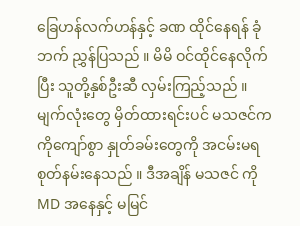ခြေဟန်လက်ဟန်နှင့် ခဏ ထိုင်နေရန် ခုံဘက် ညွှန်ပြသည် ။ မိမိ ဝင်ထိုင်နေလိုက်ပြီး သူတို့နှစ်ဦးဆီ လှမ်းကြည့်သည် ။
မျက်လုံးတွေ မှိတ်ထားရင်းပင် မသဇင်က ကိုကျော်စွာ နှုတ်ခမ်းတွေကို အငမ်းမရ စုတ်နမ်းနေသည် ။ ဒီအချိန် မသဇင် ကို MD အနေနှင့် မမြင်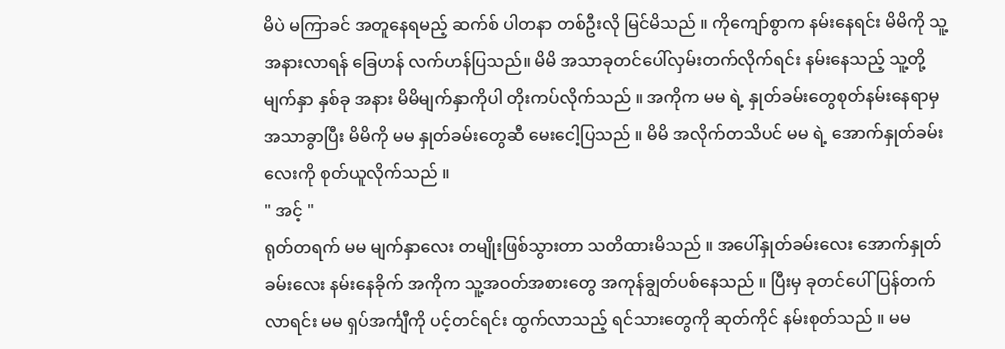မိပဲ မကြာခင် အတူနေရမည့် ဆက်စ် ပါတနာ တစ်ဦးလို မြင်မိသည် ။ ကိုကျော်စွာက နမ်းနေရင်း မိမိကို သူ့အနားလာရန် ခြေဟန် လက်ဟန်ပြသည်။ မိမိ အသာခုတင်ပေါ်လှမ်းတက်လိုက်ရင်း နမ်းနေသည့် သူ့တို့မျက်နှာ နှစ်ခု အနား မိမိမျက်နှာကိုပါ တိုးကပ်လိုက်သည် ။ အကိုက မမ ရဲ့ နှုတ်ခမ်းတွေစုတ်နမ်းနေရာမှ အသာခွာပြီး မိမိကို မမ နှုတ်ခမ်းတွေဆီ မေးငေါ့ပြသည် ။ မိမိ အလိုက်တသိပင် မမ ရဲ့ အောက်နှုတ်ခမ်းလေးကို စုတ်ယူလိုက်သည် ။
" အင့် "
ရုတ်တရက် မမ မျက်နှာလေး တမျိုးဖြစ်သွားတာ သတိထားမိသည် ။ အပေါ်နှုတ်ခမ်းလေး အောက်နှုတ်ခမ်းလေး နမ်းနေခိုက် အကိုက သူ့အဝတ်အစားတွေ အကုန်ချွတ်ပစ်နေသည် ။ ပြီးမှ ခုတင်ပေါ်ပြန်တက်လာရင်း မမ ရှပ်အင်္ကျီကို ပင့်တင်ရင်း ထွက်လာသည့် ရင်သားတွေကို ဆုတ်ကိုင် နမ်းစုတ်သည် ။ မမ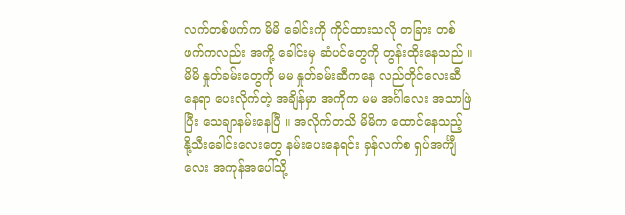လက်တစ်ဖက်က မိမိ ခေါင်းကို ကိုင်ထားသလို တခြား တစ်ဖက်ကလည်း အကို့ ခေါင်းမှ ဆံပင်တွေကို တွန်းထိုးနေသည် ။
မိမိ နှုတ်ခမ်းတွေကို မမ နှုတ်ခမ်းဆီကနေ လည်တိုင်လေးဆီ နေရာ ပေးလိုက်တဲ့ အချိန်မှာ အကိုက မမ အင်္ဂါလေး အသာဖြဲပြီး သေချာနမ်းနေပြီ ။ အလိုက်တသိ မိမိက ထောင်နေသည့် နို့သီးခေါင်းလေးတွေ နမ်းပေးနေရင်း ခှန်လက်စ ရှပ်အင်္ကျီလေး အကုန်အပေါ်သို့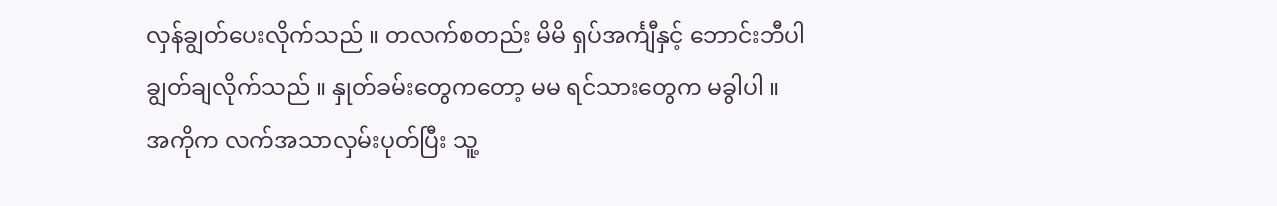လှန်ချွတ်ပေးလိုက်သည် ။ တလက်စတည်း မိမိ ရှပ်အင်္ကျီနှင့် ဘောင်းဘီပါ ချွတ်ချလိုက်သည် ။ နှုတ်ခမ်းတွေကတော့ မမ ရင်သားတွေက မခွါပါ ။
အကိုက လက်အသာလှမ်းပုတ်ပြီး သူ့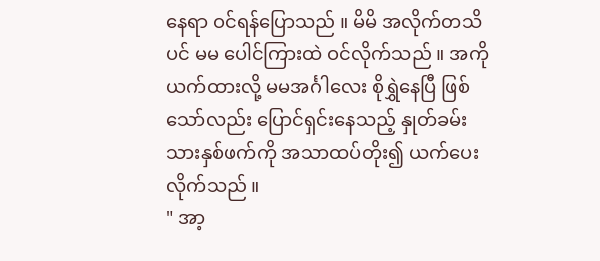နေရာ ဝင်ရန်ပြောသည် ။ မိမိ အလိုက်တသိပင် မမ ပေါင်ကြားထဲ ဝင်လိုက်သည် ။ အကို ယက်ထားလို့ မမအင်္ဂါလေး စိုရွှဲနေပြီ ဖြစ်သော်လည်း ပြောင်ရှင်းနေသည့် နှုတ်ခမ်းသားနှစ်ဖက်ကို အသာထပ်တိုး၍ ယက်ပေးလိုက်သည် ။
" အာ့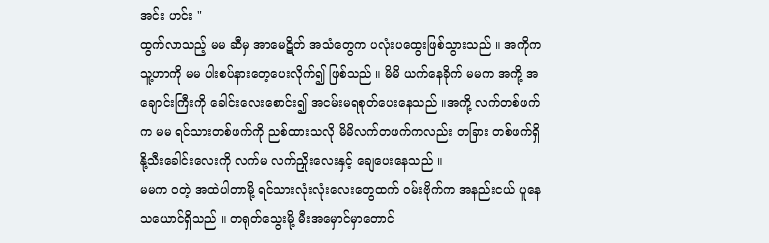အင်း ဟင်း "
ထွက်လာသည့် မမ ဆီမှ အာမေဋိတ် အသံတွေက ပလုံးပထွေးဖြစ်သွားသည် ။ အကိုက သူ့ဟာကို မမ ပါးစပ်နားတေ့ပေးလိုက်၍ ဖြစ်သည် ။ မိမိ ယက်နေခိုက် မမက အကို့ အချောင်းကြီးကို ခေါင်းလေးစောင်း၍ အငမ်းမရစုတ်ပေးနေသည် ။အကို့ လက်တစ်ဖက်က မမ ရင်သားတစ်ဖက်ကို ညစ်ထားသလို မိမိလက်တဖက်ကလည်း တခြား တစ်ဖက်ရှိ နို့သီးခေါင်းလေးကို လက်မ လက်ညှိုးလေးနှင့် ချေပေးနေသည် ။
မမက ဝတဲ့ အထဲပါတာမို့ ရင်သားလုံးလုံးလေးတွေထက် ဝမ်းဗိုက်က အနည်းငယ် ပူနေသယောင်ရှိသည် ။ တရုတ်သွေးမို့ မီးအမှောင်မှာတောင်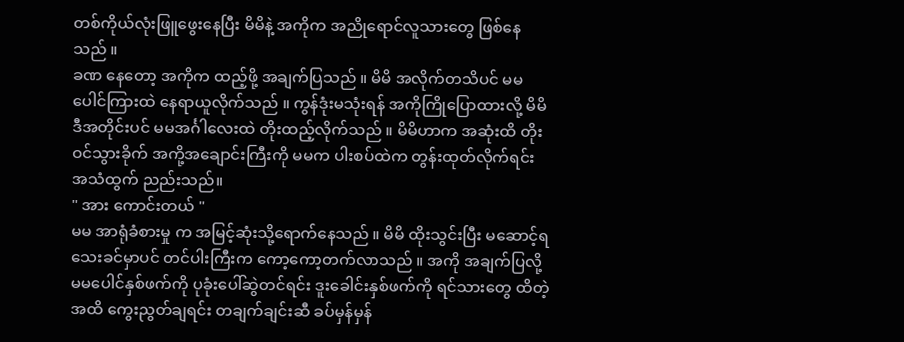တစ်ကိုယ်လုံးဖြူဖွေးနေပြီး မိမိနဲ့ အကိုက အညိုရောင်လူသားတွေ ဖြစ်နေသည် ။
ခဏ နေတော့ အကိုက ထည့်ဖို့ အချက်ပြသည် ။ မိမိ အလိုက်တသိပင် မမ ပေါင်ကြားထဲ နေရာယူလိုက်သည် ။ ကွန်ဒုံးမသုံးရန် အကိုကြိုပြောထားလို့ မိမိ ဒီအတိုင်းပင် မမအင်္ဂါလေးထဲ တိုးထည့်လိုက်သည် ။ မိမိဟာက အဆုံးထိ တိုးဝင်သွားခိုက် အကို့အချောင်းကြီးကို မမက ပါးစပ်ထဲက တွန်းထုတ်လိုက်ရင်း အသံထွက် ညည်းသည်။
" အား ကောင်းတယ် "
မမ အာရုံခံစားမှု က အမြင့်ဆုံးသို့ရောက်နေသည် ။ မိမိ ထိုးသွင်းပြီး မဆောင့်ရသေးခင်မှာပင် တင်ပါးကြီးက ကော့ကော့တက်လာသည် ။ အကို အချက်ပြလို့ မမပေါင်နှစ်ဖက်ကို ပုခုံးပေါ်ဆွဲတင်ရင်း ဒူးခေါင်းနှစ်ဖက်ကို ရင်သားတွေ ထိတဲ့အထိ ကွေးညွတ်ချရင်း တချက်ချင်းဆီ ခပ်မှန်မှန်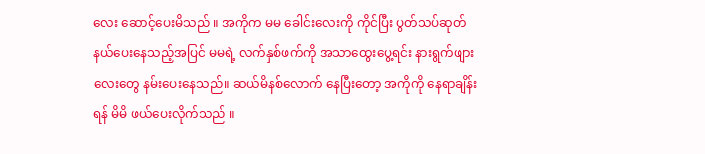လေး ဆောင့်ပေးမိသည် ။ အကိုက မမ ခေါင်းလေးကို ကိုင်ပြီး ပွတ်သပ်ဆုတ်နယ်ပေးနေသည့်အပြင် မမရဲ့ လက်နှစ်ဖက်ကို အသာထွေးပွေ့ရင်း နားရွက်ဖျားလေးတွေ နမ်းပေးနေသည်။ ဆယ်မိနစ်လောက် နေပြီးတော့ အကိုကို နေရာချိန်းရန် မိမိ ဖယ်ပေးလိုက်သည် ။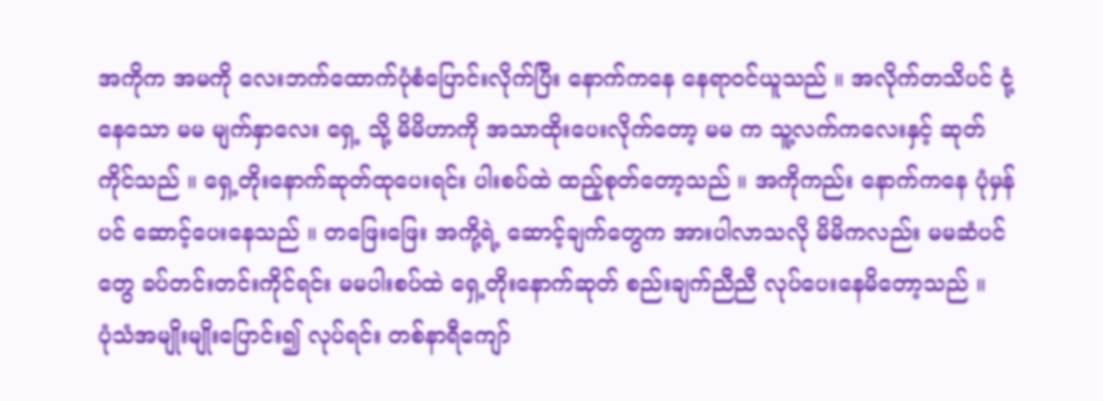အကိုက အမကို လေးဘက်ထောက်ပုံစံပြောင်းလိုက်ပြီး နောက်ကနေ နေရာဝင်ယူသည် ။ အလိုက်တသိပင် ငုံ့နေသော မမ မျက်နှာလေး ရှေ့ သို့ မိမိဟာကို အသာထိုးပေးလိုက်တော့ မမ က သူ့လက်ကလေးနှင့် ဆုတ်ကိုင်သည် ။ ရှေ့တိုးနောက်ဆုတ်ထုပေးရင်း ပါးစပ်ထဲ ထည့်စုတ်တော့သည် ။ အကိုကည်း နောက်ကနေ ပုံမှန်ပင် ဆောင့်ပေးနေသည် ။ တဖြေးဖြေး အကို့ရဲ့ ဆောင့်ချက်တွေက အားပါလာသလို မိမိကလည်း မမဆံပင်တွေ ခပ်တင်းတင်းကိုင်ရင်း မမပါးစပ်ထဲ ရှေ့တိုးနောက်ဆုတ် စည်းချက်ညီညီ လုပ်ပေးနေမိတော့သည် ။
ပုံသံအမျိုးမျိုးပြောင်း၍ လုပ်ရင်း တစ်နာရီကျော်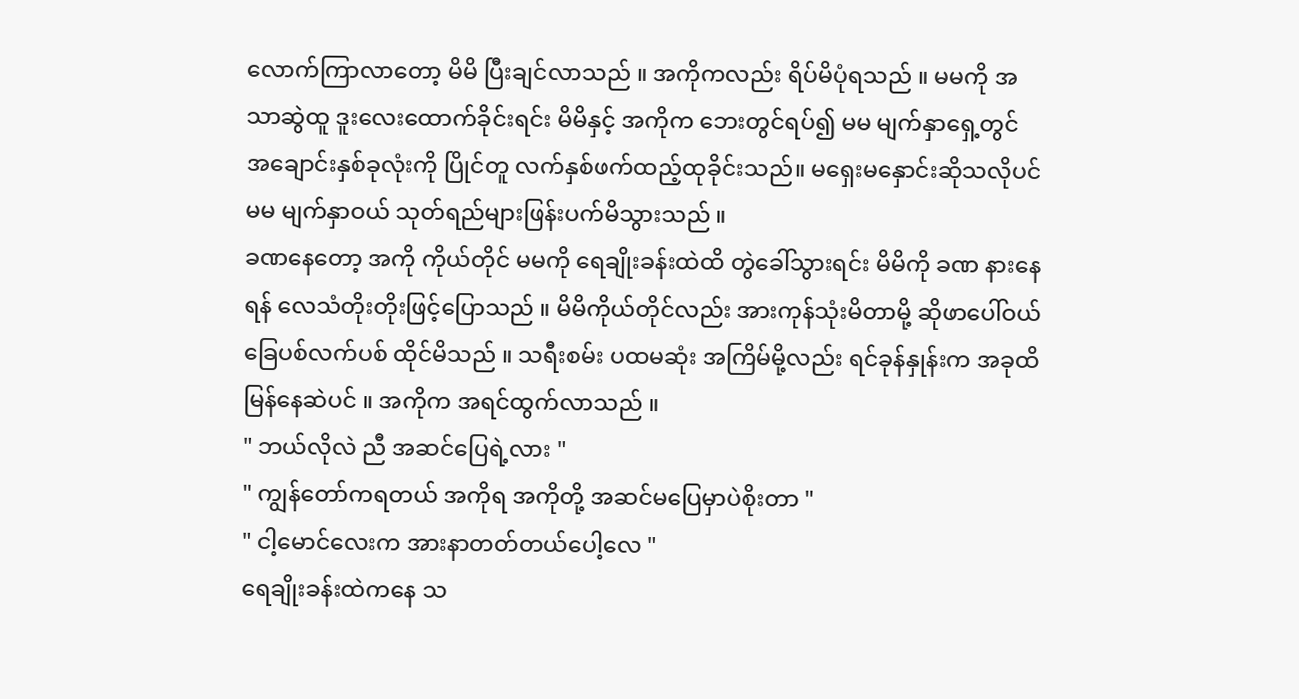လောက်ကြာလာတော့ မိမိ ပြီးချင်လာသည် ။ အကိုကလည်း ရိပ်မိပုံရသည် ။ မမကို အသာဆွဲထူ ဒူးလေးထောက်ခိုင်းရင်း မိမိနှင့် အကိုက ဘေးတွင်ရပ်၍ မမ မျက်နှာရှေ့တွင် အချောင်းနှစ်ခုလုံးကို ပြိုင်တူ လက်နှစ်ဖက်ထည့်ထုခိုင်းသည်။ မရှေးမနှောင်းဆိုသလိုပင် မမ မျက်နှာဝယ် သုတ်ရည်များဖြန်းပက်မိသွားသည် ။
ခဏနေတော့ အကို ကိုယ်တိုင် မမကို ရေချိုးခန်းထဲထိ တွဲခေါ်သွားရင်း မိမိကို ခဏ နားနေရန် လေသံတိုးတိုးဖြင့်ပြောသည် ။ မိမိကိုယ်တိုင်လည်း အားကုန်သုံးမိတာမို့ ဆိုဖာပေါ်ဝယ် ခြေပစ်လက်ပစ် ထိုင်မိသည် ။ သရီးစမ်း ပထမဆုံး အကြိမ်မို့လည်း ရင်ခုန်နှုန်းက အခုထိ မြန်နေဆဲပင် ။ အကိုက အရင်ထွက်လာသည် ။
" ဘယ်လိုလဲ ညီ အဆင်ပြေရဲ့လား "
" ကျွန်တော်ကရတယ် အကိုရ အကိုတို့ အဆင်မပြေမှာပဲစိုးတာ "
" ငါ့မောင်လေးက အားနာတတ်တယ်ပေါ့လေ "
ရေချိုးခန်းထဲကနေ သ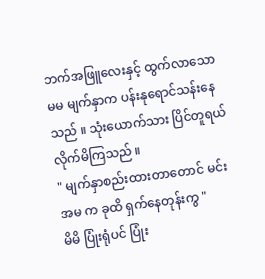ဘက်အဖြူလေးနှင့် ထွက်လာသော မမ မျက်နှာက ပန်းနုရောင်သန်းနေသည် ။ သုံးယောက်သား ပြိင်တူရယ်လိုက်မိကြသည် ။
" မျက်နှာစည်းထားတာတောင် မင်းအမ က ခုထိ ရှက်နေတုန်းကွ "
မိမိ ပြုံးရုံပင် ပြုံး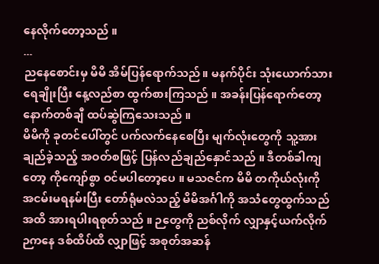နေလိုက်တော့သည် ။
...
ညနေစောင်းမှ မိမိ အိမ်ပြန်ရောက်သည်။ မနက်ပိုင်း သုံးယောက်သားရေချိုးပြီး နေ့လည်စာ ထွက်စားကြသည် ။ အခန်းပြန်ရောက်တော့ နောက်တစ်ချီ ထပ်ဆွဲကြသေးသည် ။
မိမိကို ခုတင်ပေါ်တွင် ပက်လက်နေစေပြီး မျက်လုံးတွေကို သူ့အားချည်ခဲ့သည့် အဝတ်စဖြင့် ပြန်လည်ချည်နှောင်သည် ။ ဒီတစ်ခါကျတော့ ကိုကျော်စွာ ဝင်မပါတော့ပေ ။ မသဇင်က မိမိ တကိုယ်လုံးကို အငမ်းမရနမ်းပြီး တော်ရုံမလဲသည့် မိမိအင်္ဂါကို အသံတွေထွက်သည်အထိ အားရပါးရစုတ်သည် ။ ဉတွေကို ညစ်လိုက် လျှာနှင့်ယက်လိုက် ဉကနေ ဒစ်ထိပ်ထိ လျှာဖြင့် အစုတ်အဆန်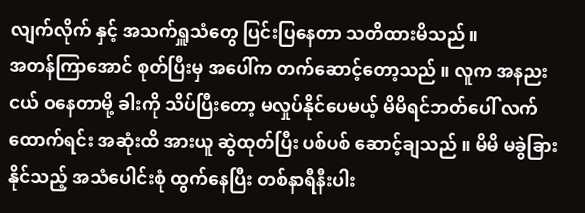လျက်လိုက် နှင့် အသက်ရှူသံတွေ ပြင်းပြနေတာ သတိထားမိသည်။
အတန်ကြာအောင် စုတ်ပြီးမှ အပေါ်က တက်ဆောင့်တော့သည် ။ လူက အနညးငယ် ဝနေတာမို့ ခါးကို သိပ်ပြီးတော့ မလှုပ်နိုင်ပေမယ့် မိမိရင်ဘတ်ပေါ် လက်ထောက်ရင်း အဆုံးထိ အားယူ ဆွဲထုတ်ပြီး ပစ်ပစ် ဆောင့်ချသည် ။ မိမိ မခွဲခြားနိုင်သည့် အသံပေါင်းစုံ ထွက်နေပြီး တစ်နာရီနီးပါး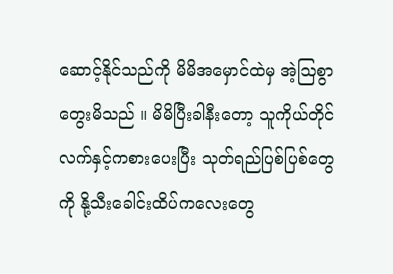ဆောင့်နိုင်သည်ကို မိမိအမှောင်ထဲမှ အဲ့ဩစွာ တွေးမိသည် ။ မိမိပြီးခါနီးတော့ သူကိုယ်တိုင် လက်နှင့်ကစားပေးပြီး သုတ်ရည်ပြစ်ပြစ်တွေကို နို့သီးခေါင်းထိပ်ကလေးတွေ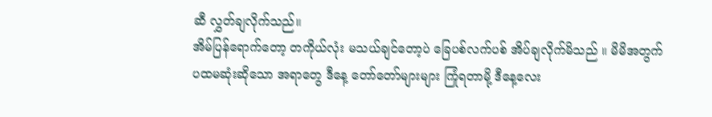ဆီ လွှတ်ချလိုက်သည်။
အိမ်ပြန်ရောက်တော့ တကိုယ်လုံး မသယ်ချင်တော့ပဲ ခြေပစ်လက်ပစ် အိပ်ချလိုက်မိသည် ။ မိမိအတွက် ပထမဆုံးဆိုသော အရာတွေ ဒီနေ့ တော်တော်များများ ကြုံရတာမို့ ဒီနေ့လေး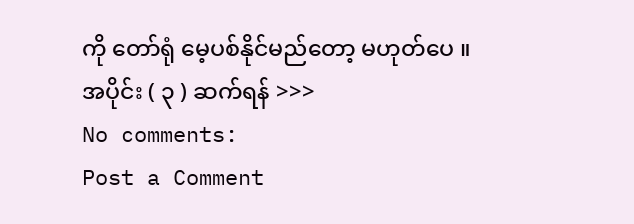ကို တော်ရုံ မေ့ပစ်နိုင်မည်တော့ မဟုတ်ပေ ။
အပိုင်း ( ၃ ) ဆက်ရန် >>>
No comments:
Post a Comment